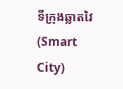ទីក្រុងឆ្លាតវៃ (Smart City)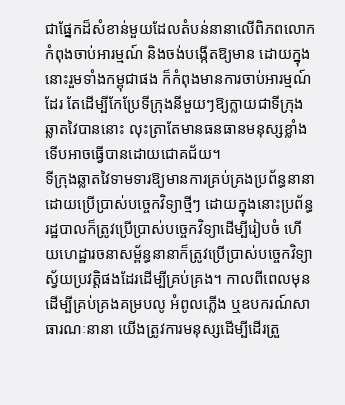ជាផ្នែកដ៏សំខាន់មួយដែលតំបន់នានាលើពិភពលោកកំពុងចាប់អារម្មណ៍ និងចង់បង្កើតឱ្យមាន ដោយក្នុងនោះរួមទាំងកម្ពុជាផង ក៏កំពុងមានការចាប់អារម្មណ៍ដែរ តែដើម្បីកែប្រែទីក្រុងនីមួយៗឱ្យក្លាយជាទីក្រុងឆ្លាតវៃបាននោះ លុះត្រាតែមានធនធានមនុស្សខ្លាំងទើបអាចធ្វើបានដោយជោគជ័យ។
ទីក្រុងឆ្លាតវៃទាមទារឱ្យមានការគ្រប់គ្រងប្រព័ន្ធនានាដោយប្រើប្រាស់បច្ចេកវិទ្យាថ្មីៗ ដោយក្នុងនោះប្រព័ន្ធរដ្ឋបាលក៏ត្រូវប្រើប្រាស់បច្ចេកវិទ្យាដើម្បីរៀបចំ ហើយហេដ្ឋារចនាសម្ព័ន្ធនានាក៏ត្រូវប្រើប្រាស់បច្ចេកវិទ្យាស្វ័យប្រវត្តិផងដែរដើម្បីគ្រប់គ្រង។ កាលពីពេលមុន ដើម្បីគ្រប់គ្រងគម្របលូ អំពូលភ្លើង ឬឧបករណ៍សាធារណៈនានា យើងត្រូវការមនុស្សដើម្បីដើរត្រួ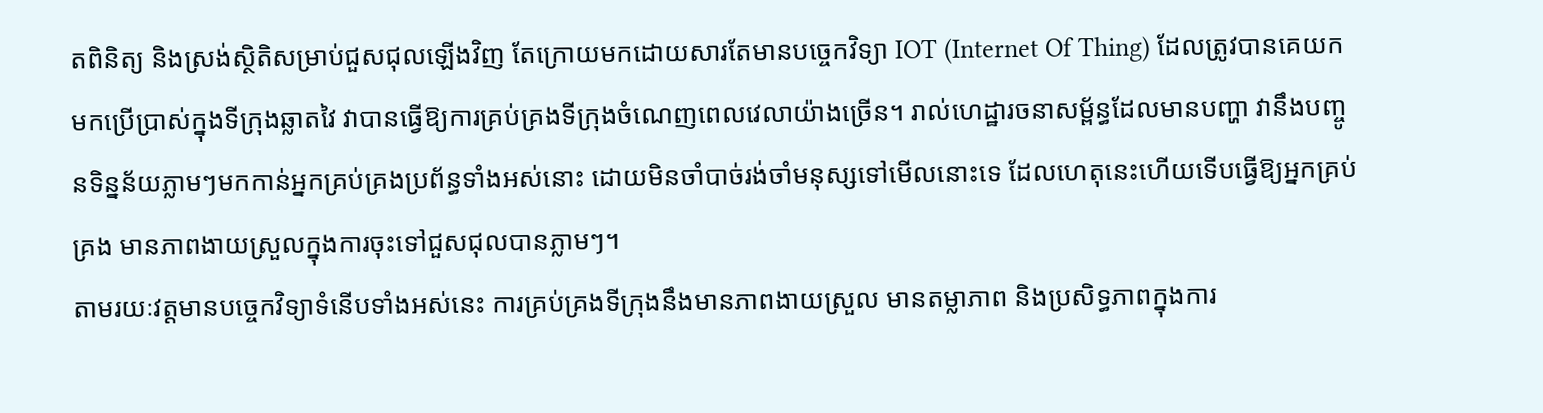តពិនិត្យ និងស្រង់ស្ថិតិសម្រាប់ជួសជុលឡើងវិញ តែក្រោយមកដោយសារតែមានបច្ចេកវិទ្យា IOT (Internet Of Thing) ដែលត្រូវបានគេយកមកប្រើប្រាស់ក្នុងទីក្រុងឆ្លាតវៃ វាបានធ្វើឱ្យការគ្រប់គ្រងទីក្រុងចំណេញពេលវេលាយ៉ាងច្រើន។ រាល់ហេដ្ឋារចនាសម្ព័ន្ធដែលមានបញ្ហា វានឹងបញ្ចូនទិន្នន័យភ្លាមៗមកកាន់អ្នកគ្រប់គ្រងប្រព័ន្ធទាំងអស់នោះ ដោយមិនចាំបាច់រង់ចាំមនុស្សទៅមើលនោះទេ ដែលហេតុនេះហើយទើបធ្វើឱ្យអ្នកគ្រប់គ្រង មានភាពងាយស្រួលក្នុងការចុះទៅជួសជុលបានភ្លាមៗ។
តាមរយៈវត្តមានបច្ចេកវិទ្យាទំនើបទាំងអស់នេះ ការគ្រប់គ្រងទីក្រុងនឹងមានភាពងាយស្រួល មានតម្លាភាព និងប្រសិទ្ធភាពក្នុងការ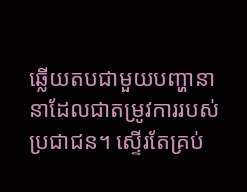ឆ្លើយតបជាមួយបញ្ហានានាដែលជាតម្រូវការរបស់ប្រជាជន។ ស្ទើរតែគ្រប់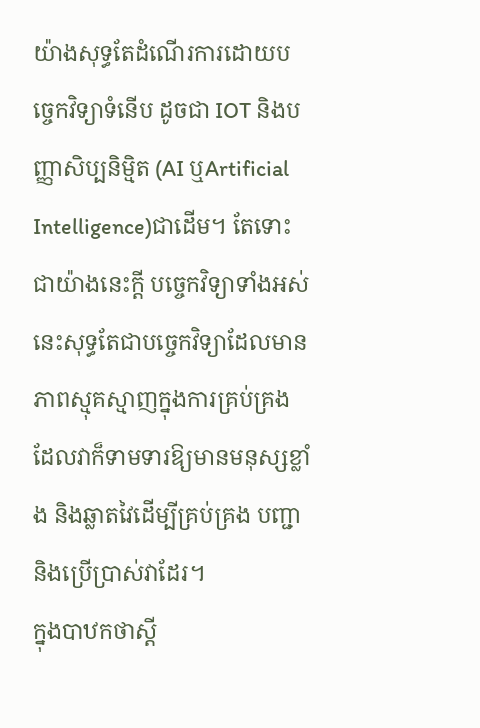យ៉ាងសុទ្ធតែដំណើរការដោយបច្ចេកវិទ្យាទំនើប ដូចជា IOT និងបញ្ញាសិប្បនិម្មិត (AI ឬArtificial Intelligence)ជាដើម។ តែទោះជាយ៉ាងនេះក្តី បច្ចេកវិទ្យាទាំងអស់នេះសុទ្ធតែជាបច្ចេកវិទ្យាដែលមានភាពស្មុគស្មាញក្នុងការគ្រប់គ្រង ដែលវាក៏ទាមទារឱ្យមានមនុស្សខ្លាំង និងឆ្លាតវៃដើម្បីគ្រប់គ្រង បញ្ជា និងប្រើប្រាស់វាដែរ។
ក្នុងបាឋកថាស្តី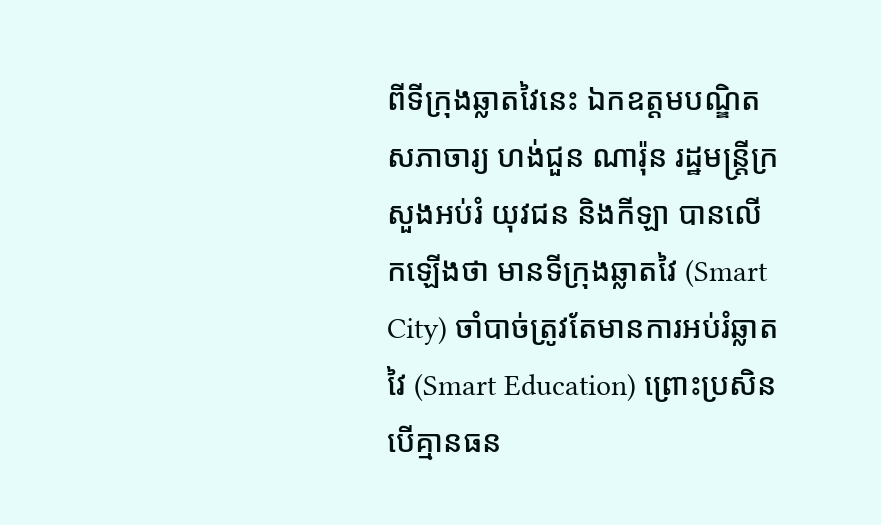ពីទីក្រុងឆ្លាតវៃនេះ ឯកឧត្តមបណ្ឌិតសភាចារ្យ ហង់ជួន ណារ៉ុន រដ្ឋមន្ត្រីក្រសួងអប់រំ យុវជន និងកីឡា បានលើកឡើងថា មានទីក្រុងឆ្លាតវៃ (Smart City) ចាំបាច់ត្រូវតែមានការអប់រំឆ្លាតវៃ (Smart Education) ព្រោះប្រសិនបើគ្មានធន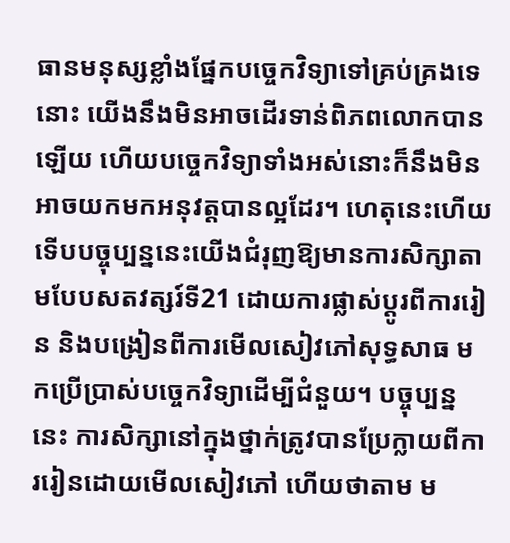ធានមនុស្សខ្លាំងផ្នែកបច្ចេកវិទ្យាទៅគ្រប់គ្រងទេនោះ យើងនឹងមិនអាចដើរទាន់ពិភពលោកបានឡើយ ហើយបច្ចេកវិទ្យាទាំងអស់នោះក៏នឹងមិនអាចយកមកអនុវត្តបានល្អដែរ។ ហេតុនេះហើយ ទើបបច្ចុប្បន្ននេះយើងជំរុញឱ្យមានការសិក្សាតាមបែបសតវត្សរ៍ទី21 ដោយការផ្លាស់ប្តូរពីការរៀន និងបង្រៀនពីការមើលសៀវភៅសុទ្ធសាធ មកប្រើប្រាស់បច្ចេកវិទ្យាដើម្បីជំនួយ។ បច្ចុប្បន្ននេះ ការសិក្សានៅក្នុងថ្នាក់ត្រូវបានប្រែក្លាយពីការរៀនដោយមើលសៀវភៅ ហើយថាតាម ម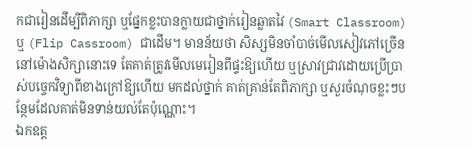កជារៀនដើម្បីពិភាក្សា ឬផ្នែកខ្លះបានក្លាយជាថ្នាក់រៀនឆ្លាតវៃ (Smart Classroom) ឬ (Flip Cassroom) ជាដើម។ មានន័យថា សិស្សមិនចាំបាច់មើលសៀវភៅច្រើននៅម៉ោងសិក្សានោះទេ តែគាត់ត្រូវមើលមេរៀនពីផ្ទះឱ្យហើយ ឬស្រាវជ្រាវដោយប្រើប្រាស់បច្ចេកវិទ្យាពីខាងក្រៅឱ្យហើយ មកដល់ថ្នាក់ គាត់គ្រាន់តែពិភាក្សា ឬសួរចំណុចខ្លះៗបន្ថែមដែលគាត់មិនទាន់យល់តែប៉ុណ្ណោះ។
ឯកឧត្ត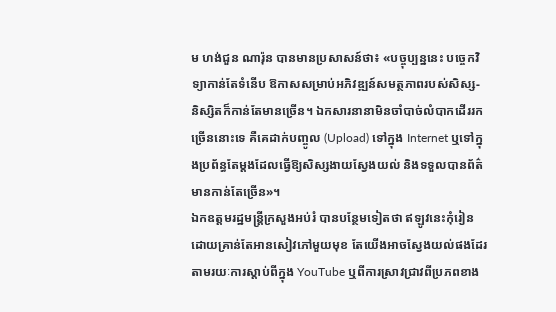ម ហង់ជួន ណារ៉ុន បានមានប្រសាសន៍ថា៖ «បច្ចុប្បន្ននេះ បច្ចេកវិទ្យាកាន់តែទំនើប ឱកាសសម្រាប់អភិវឌ្ឍន៍សមត្ថភាពរបស់សិស្ស-និស្សិតក៏កាន់តែមានច្រើន។ ឯកសារនានាមិនចាំបាច់លំបាកដើររកច្រើននោះទេ គឺគេដាក់បញ្ចូល (Upload) ទៅក្នុង Internet ឬទៅក្នុងប្រព័ន្ធតែម្តងដែលធ្វើឱ្យសិស្សងាយស្វែងយល់ និងទទួលបានព័ត៌មានកាន់តែច្រើន»។
ឯកឧត្តមរដ្ឋមន្ត្រីក្រសួងអប់រំ បានបន្ថែមទៀតថា ឥឡូវនេះកុំរៀនដោយគ្រាន់តែអានសៀវភៅមួយមុខ តែយើងអាចស្វែងយល់ផងដែរ តាមរយៈការស្តាប់ពីក្នុង YouTube ឬពីការស្រាវជ្រាវពីប្រភពខាង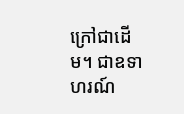ក្រៅជាដើម។ ជាឧទាហរណ៍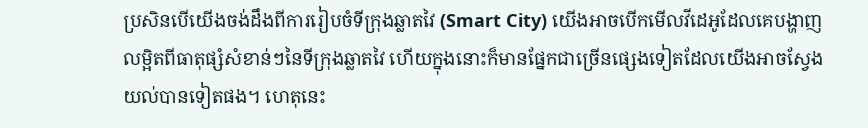ប្រសិនបើយើងចង់ដឹងពីការរៀបចំទីក្រុងឆ្លាតវៃ (Smart City) យើងអាចបើកមើលវីដេអូដែលគេបង្ហាញលម្អិតពីធាតុផ្សំសំខាន់ៗនៃទីក្រុងឆ្លាតវៃ ហើយក្នុងនោះក៏មានផ្នែកជាច្រើនផ្សេងទៀតដែលយើងអាចស្វែងយល់បានទៀតផង។ ហេតុនេះ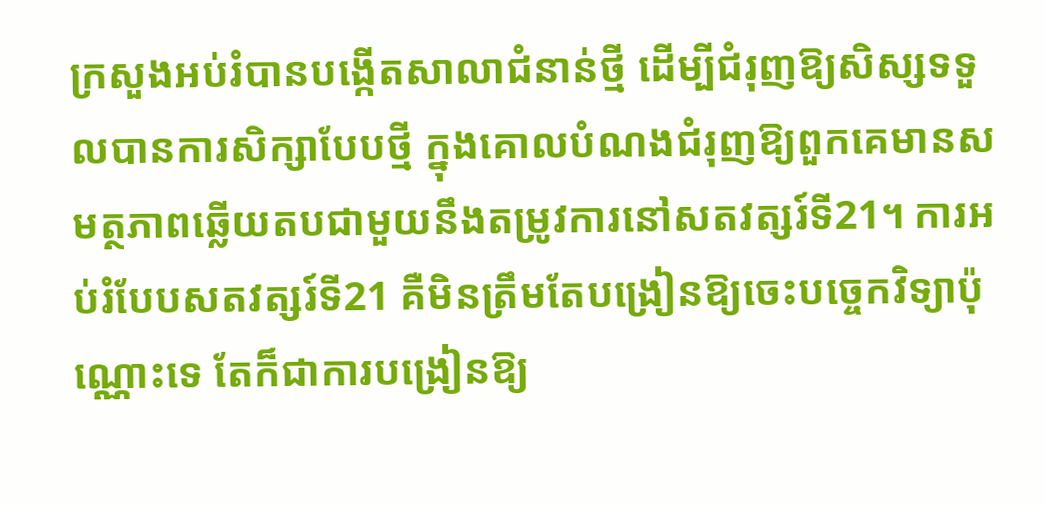ក្រសួងអប់រំបានបង្កើតសាលាជំនាន់ថ្មី ដើម្បីជំរុញឱ្យសិស្សទទួលបានការសិក្សាបែបថ្មី ក្នុងគោលបំណងជំរុញឱ្យពួកគេមានសមត្ថភាពឆ្លើយតបជាមួយនឹងតម្រូវការនៅសតវត្សរ៍ទី21។ ការអប់រំបែបសតវត្សរ៍ទី21 គឺមិនត្រឹមតែបង្រៀនឱ្យចេះបច្ចេកវិទ្យាប៉ុណ្ណោះទេ តែក៏ជាការបង្រៀនឱ្យ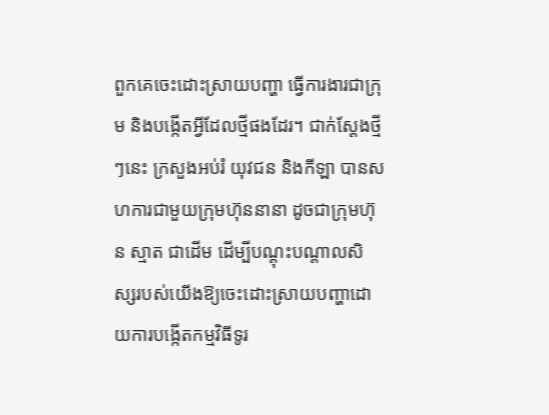ពួកគេចេះដោះស្រាយបញ្ហា ធ្វើការងារជាក្រុម និងបង្កើតអ្វីដែលថ្មីផងដែរ។ ជាក់ស្តែងថ្មីៗនេះ ក្រសួងអប់រំ យុវជន និងកីឡា បានសហការជាមួយក្រុមហ៊ុននានា ដូចជាក្រុមហ៊ុន ស្មាត ជាដើម ដើម្បីបណ្តុះបណ្តាលសិស្សរបស់យើងឱ្យចេះដោះស្រាយបញ្ហាដោយការបង្កើតកម្មវិធីទូរ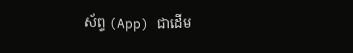ស័ព្ទ (App) ជាដើម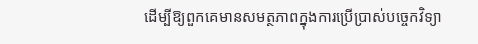ដើម្បីឱ្យពួកគេមានសមត្ថភាពក្នុងការប្រើប្រាស់បច្ចេកវិទ្យា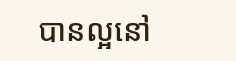បានល្អនៅ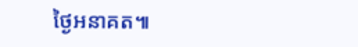ថ្ងៃអនាគត៕